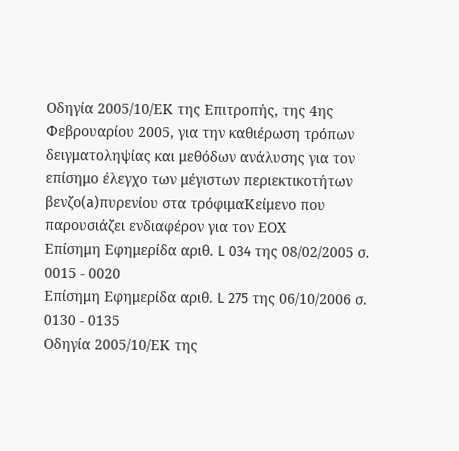Οδηγία 2005/10/ΕΚ της Επιτροπής, της 4ης Φεβρουαρίου 2005, για την καθιέρωση τρόπων δειγματοληψίας και μεθόδων ανάλυσης για τον επίσημο έλεγχο των μέγιστων περιεκτικοτήτων βενζο(a)πυρενίου στα τρόφιμαΚείμενο που παρουσιάζει ενδιαφέρον για τον ΕΟΧ
Επίσημη Εφημερίδα αριθ. L 034 της 08/02/2005 σ. 0015 - 0020
Επίσημη Εφημερίδα αριθ. L 275 της 06/10/2006 σ. 0130 - 0135
Οδηγία 2005/10/ΕΚ της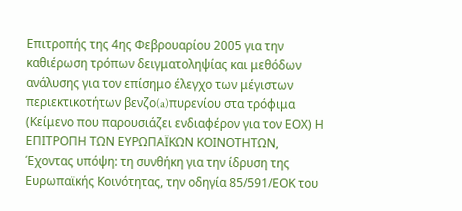Επιτροπής της 4ης Φεβρουαρίου 2005 για την καθιέρωση τρόπων δειγματοληψίας και μεθόδων ανάλυσης για τον επίσημο έλεγχο των μέγιστων περιεκτικοτήτων βενζο(a)πυρενίου στα τρόφιμα (Κείμενο που παρουσιάζει ενδιαφέρον για τον ΕΟΧ) Η ΕΠΙΤΡΟΠΗ ΤΩΝ ΕΥΡΩΠΑΪΚΩΝ ΚΟΙΝΟΤΗΤΩΝ, Έχοντας υπόψη: τη συνθήκη για την ίδρυση της Ευρωπαϊκής Κοινότητας, την οδηγία 85/591/ΕΟΚ του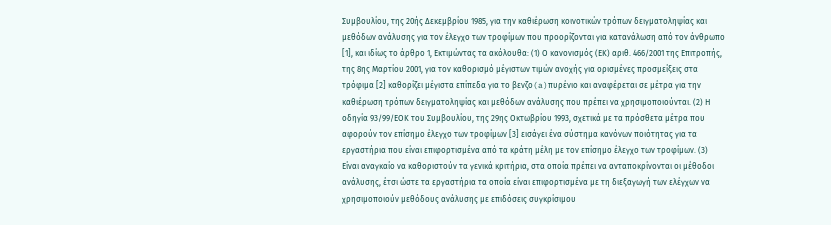Συμβουλίου, της 20ής Δεκεμβρίου 1985, για την καθιέρωση κοινοτικών τρόπων δειγματοληψίας και μεθόδων ανάλυσης για τον έλεγχο των τροφίμων που προορίζονται για κατανάλωση από τον άνθρωπο [1], και ιδίως το άρθρο 1, Εκτιμώντας τα ακόλουθα: (1) Ο κανονισμός (ΕΚ) αριθ. 466/2001 της Επιτροπής, της 8ης Μαρτίου 2001, για τον καθορισμό μέγιστων τιμών ανοχής για ορισμένες προσμείξεις στα τρόφιμα [2] καθορίζει μέγιστα επίπεδα για το βενζο(a)πυρένιο και αναφέρεται σε μέτρα για την καθιέρωση τρόπων δειγματοληψίας και μεθόδων ανάλυσης που πρέπει να χρησιμοποιούνται. (2) Η οδηγία 93/99/ΕΟΚ του Συμβουλίου, της 29ης Οκτωβρίου 1993, σχετικά με τα πρόσθετα μέτρα που αφορούν τον επίσημο έλεγχο των τροφίμων [3] εισάγει ένα σύστημα κανόνων ποιότητας για τα εργαστήρια που είναι επιφορτισμένα από τα κράτη μέλη με τον επίσημο έλεγχο των τροφίμων. (3) Είναι αναγκαίο να καθοριστούν τα γενικά κριτήρια, στα οποία πρέπει να ανταποκρίνονται οι μέθοδοι ανάλυσης, έτσι ώστε τα εργαστήρια τα οποία είναι επιφορτισμένα με τη διεξαγωγή των ελέγχων να χρησιμοποιούν μεθόδους ανάλυσης με επιδόσεις συγκρίσιμου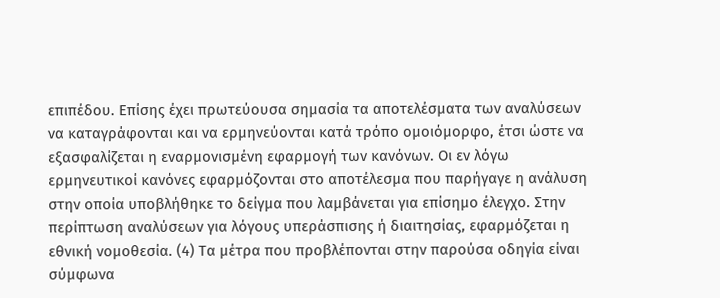επιπέδου. Επίσης έχει πρωτεύουσα σημασία τα αποτελέσματα των αναλύσεων να καταγράφονται και να ερμηνεύονται κατά τρόπο ομοιόμορφο, έτσι ώστε να εξασφαλίζεται η εναρμονισμένη εφαρμογή των κανόνων. Οι εν λόγω ερμηνευτικοί κανόνες εφαρμόζονται στο αποτέλεσμα που παρήγαγε η ανάλυση στην οποία υποβλήθηκε το δείγμα που λαμβάνεται για επίσημο έλεγχο. Στην περίπτωση αναλύσεων για λόγους υπεράσπισης ή διαιτησίας, εφαρμόζεται η εθνική νομοθεσία. (4) Τα μέτρα που προβλέπονται στην παρούσα οδηγία είναι σύμφωνα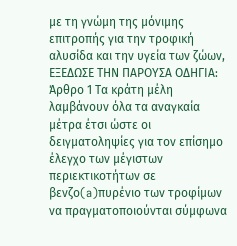με τη γνώμη της μόνιμης επιτροπής για την τροφική αλυσίδα και την υγεία των ζώων, ΕΞΕΔΩΣΕ ΤΗΝ ΠΑΡΟΥΣΑ ΟΔΗΓΙΑ: Άρθρο 1 Τα κράτη μέλη λαμβάνουν όλα τα αναγκαία μέτρα έτσι ώστε οι δειγματοληψίες για τον επίσημο έλεγχο των μέγιστων περιεκτικοτήτων σε βενζο(a)πυρένιο των τροφίμων να πραγματοποιούνται σύμφωνα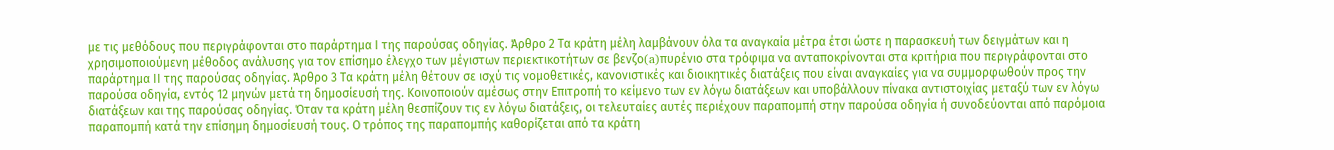με τις μεθόδους που περιγράφονται στο παράρτημα Ι της παρούσας οδηγίας. Άρθρο 2 Τα κράτη μέλη λαμβάνουν όλα τα αναγκαία μέτρα έτσι ώστε η παρασκευή των δειγμάτων και η χρησιμοποιούμενη μέθοδος ανάλυσης για τον επίσημο έλεγχο των μέγιστων περιεκτικοτήτων σε βενζο(a)πυρένιο στα τρόφιμα να ανταποκρίνονται στα κριτήρια που περιγράφονται στο παράρτημα ΙΙ της παρούσας οδηγίας. Άρθρο 3 Τα κράτη μέλη θέτουν σε ισχύ τις νομοθετικές, κανονιστικές και διοικητικές διατάξεις που είναι αναγκαίες για να συμμορφωθούν προς την παρούσα οδηγία, εντός 12 μηνών μετά τη δημοσίευσή της. Κοινοποιούν αμέσως στην Επιτροπή το κείμενο των εν λόγω διατάξεων και υποβάλλουν πίνακα αντιστοιχίας μεταξύ των εν λόγω διατάξεων και της παρούσας οδηγίας. Όταν τα κράτη μέλη θεσπίζουν τις εν λόγω διατάξεις, οι τελευταίες αυτές περιέχουν παραπομπή στην παρούσα οδηγία ή συνοδεύονται από παρόμοια παραπομπή κατά την επίσημη δημοσίευσή τους. Ο τρόπος της παραπομπής καθορίζεται από τα κράτη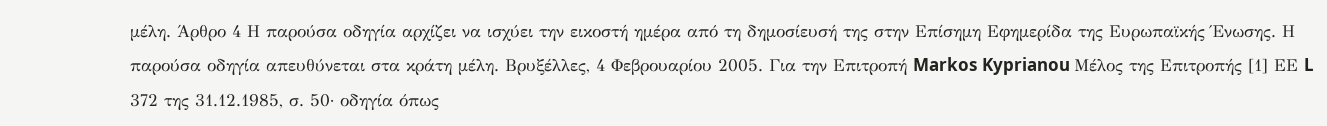μέλη. Άρθρο 4 Η παρούσα οδηγία αρχίζει να ισχύει την εικοστή ημέρα από τη δημοσίευσή της στην Επίσημη Εφημερίδα της Ευρωπαϊκής Ένωσης. Η παρούσα οδηγία απευθύνεται στα κράτη μέλη. Βρυξέλλες, 4 Φεβρουαρίου 2005. Για την Επιτροπή Markos Kyprianou Μέλος της Επιτροπής [1] ΕΕ L 372 της 31.12.1985, σ. 50· οδηγία όπως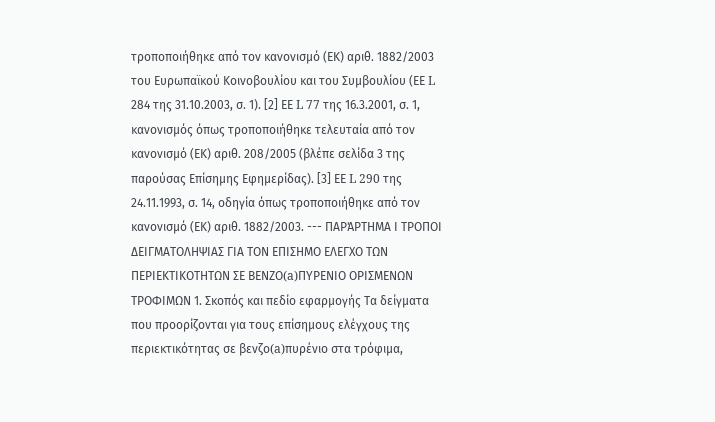τροποποιήθηκε από τον κανονισμό (ΕΚ) αριθ. 1882/2003 του Ευρωπαϊκού Κοινοβουλίου και του Συμβουλίου (ΕΕ L 284 της 31.10.2003, σ. 1). [2] ΕΕ L 77 της 16.3.2001, σ. 1, κανονισμός όπως τροποποιήθηκε τελευταία από τον κανονισμό (ΕΚ) αριθ. 208/2005 (βλέπε σελίδα 3 της παρούσας Επίσημης Εφημερίδας). [3] ΕΕ L 290 της 24.11.1993, σ. 14, οδηγία όπως τροποποιήθηκε από τον κανονισμό (ΕΚ) αριθ. 1882/2003. --- ΠΑΡΆΡΤΗΜΑ Ι ΤΡΟΠΟΙ ΔΕΙΓΜΑΤΟΛΗΨΙΑΣ ΓΙΑ ΤΟΝ ΕΠΙΣΗΜΟ ΕΛΕΓΧΟ ΤΩΝ ΠΕΡΙΕΚΤΙΚΟΤΗΤΩΝ ΣΕ ΒΕΝΖΟ(a)ΠΥΡΕΝΙΟ ΟΡΙΣΜΕΝΩΝ ΤΡΟΦΙΜΩΝ 1. Σκοπός και πεδίο εφαρμογής Τα δείγματα που προορίζονται για τους επίσημους ελέγχους της περιεκτικότητας σε βενζο(a)πυρένιο στα τρόφιμα,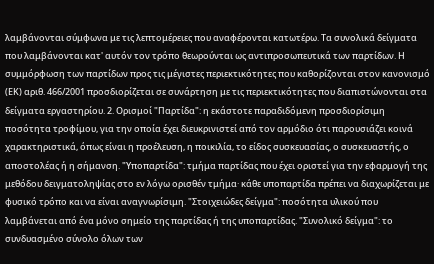λαμβάνονται σύμφωνα με τις λεπτομέρειες που αναφέρονται κατωτέρω. Τα συνολικά δείγματα που λαμβάνονται κατ' αυτόν τον τρόπο θεωρούνται ως αντιπροσωπευτικά των παρτίδων. Η συμμόρφωση των παρτίδων προς τις μέγιστες περιεκτικότητες που καθορίζονται στον κανονισμό (ΕΚ) αριθ. 466/2001 προσδιορίζεται σε συνάρτηση με τις περιεκτικότητες που διαπιστώνονται στα δείγματα εργαστηρίου. 2. Ορισμοί "Παρτίδα": η εκάστοτε παραδιδόμενη προσδιορίσιμη ποσότητα τροφίμου, για την οποία έχει διευκρινιστεί από τον αρμόδιο ότι παρουσιάζει κοινά χαρακτηριστικά, όπως είναι η προέλευση, η ποικιλία, το είδος συσκευασίας, ο συσκευαστής, ο αποστολέας ή η σήμανση. "Υποπαρτίδα": τμήμα παρτίδας που έχει οριστεί για την εφαρμογή της μεθόδου δειγματοληψίας στο εν λόγω ορισθέν τμήμα· κάθε υποπαρτίδα πρέπει να διαχωρίζεται με φυσικό τρόπο και να είναι αναγνωρίσιμη. "Στοιχειώδες δείγμα": ποσότητα υλικού που λαμβάνεται από ένα μόνο σημείο της παρτίδας ή της υποπαρτίδας. "Συνολικό δείγμα": το συνδυασμένο σύνολο όλων των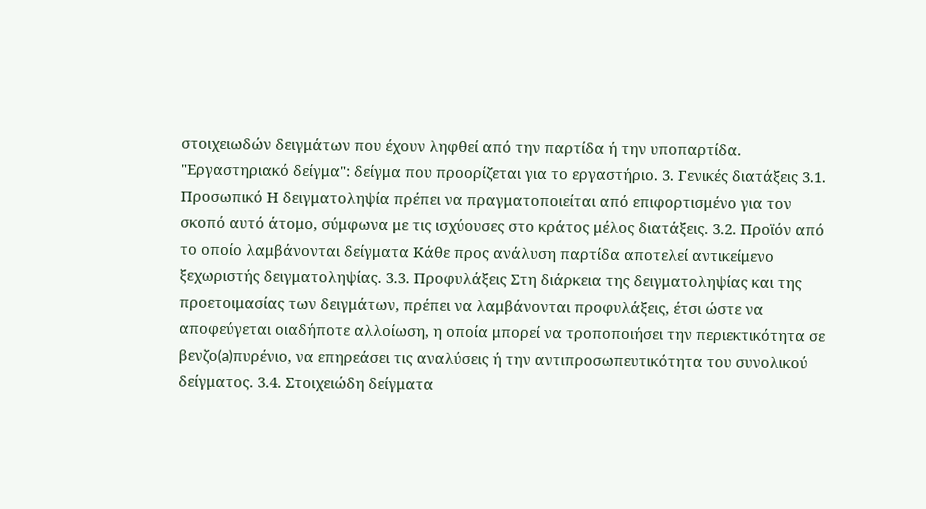στοιχειωδών δειγμάτων που έχουν ληφθεί από την παρτίδα ή την υποπαρτίδα. "Εργαστηριακό δείγμα": δείγμα που προορίζεται για το εργαστήριο. 3. Γενικές διατάξεις 3.1. Προσωπικό Η δειγματοληψία πρέπει να πραγματοποιείται από επιφορτισμένο για τον σκοπό αυτό άτομο, σύμφωνα με τις ισχύουσες στο κράτος μέλος διατάξεις. 3.2. Προϊόν από το οποίο λαμβάνονται δείγματα Κάθε προς ανάλυση παρτίδα αποτελεί αντικείμενο ξεχωριστής δειγματοληψίας. 3.3. Προφυλάξεις Στη διάρκεια της δειγματοληψίας και της προετοιμασίας των δειγμάτων, πρέπει να λαμβάνονται προφυλάξεις, έτσι ώστε να αποφεύγεται οιαδήποτε αλλοίωση, η οποία μπορεί να τροποποιήσει την περιεκτικότητα σε βενζο(a)πυρένιο, να επηρεάσει τις αναλύσεις ή την αντιπροσωπευτικότητα του συνολικού δείγματος. 3.4. Στοιχειώδη δείγματα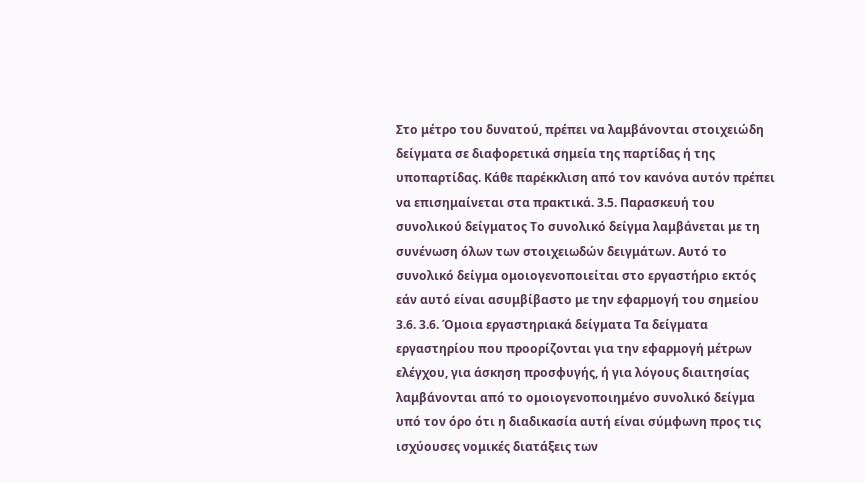Στο μέτρο του δυνατού, πρέπει να λαμβάνονται στοιχειώδη δείγματα σε διαφορετικά σημεία της παρτίδας ή της υποπαρτίδας. Κάθε παρέκκλιση από τον κανόνα αυτόν πρέπει να επισημαίνεται στα πρακτικά. 3.5. Παρασκευή του συνολικού δείγματος Το συνολικό δείγμα λαμβάνεται με τη συνένωση όλων των στοιχειωδών δειγμάτων. Αυτό το συνολικό δείγμα ομοιογενοποιείται στο εργαστήριο εκτός εάν αυτό είναι ασυμβίβαστο με την εφαρμογή του σημείου 3.6. 3.6. Όμοια εργαστηριακά δείγματα Τα δείγματα εργαστηρίου που προορίζονται για την εφαρμογή μέτρων ελέγχου, για άσκηση προσφυγής, ή για λόγους διαιτησίας λαμβάνονται από το ομοιογενοποιημένο συνολικό δείγμα υπό τον όρο ότι η διαδικασία αυτή είναι σύμφωνη προς τις ισχύουσες νομικές διατάξεις των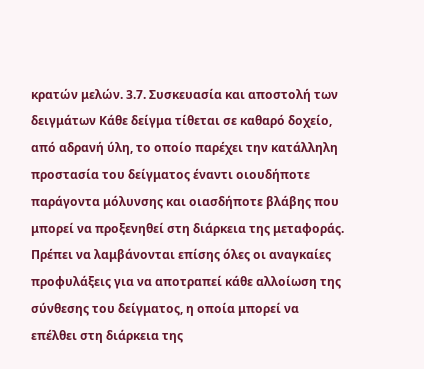κρατών μελών. 3.7. Συσκευασία και αποστολή των δειγμάτων Κάθε δείγμα τίθεται σε καθαρό δοχείο, από αδρανή ύλη, το οποίο παρέχει την κατάλληλη προστασία του δείγματος έναντι οιουδήποτε παράγοντα μόλυνσης και οιασδήποτε βλάβης που μπορεί να προξενηθεί στη διάρκεια της μεταφοράς. Πρέπει να λαμβάνονται επίσης όλες οι αναγκαίες προφυλάξεις για να αποτραπεί κάθε αλλοίωση της σύνθεσης του δείγματος, η οποία μπορεί να επέλθει στη διάρκεια της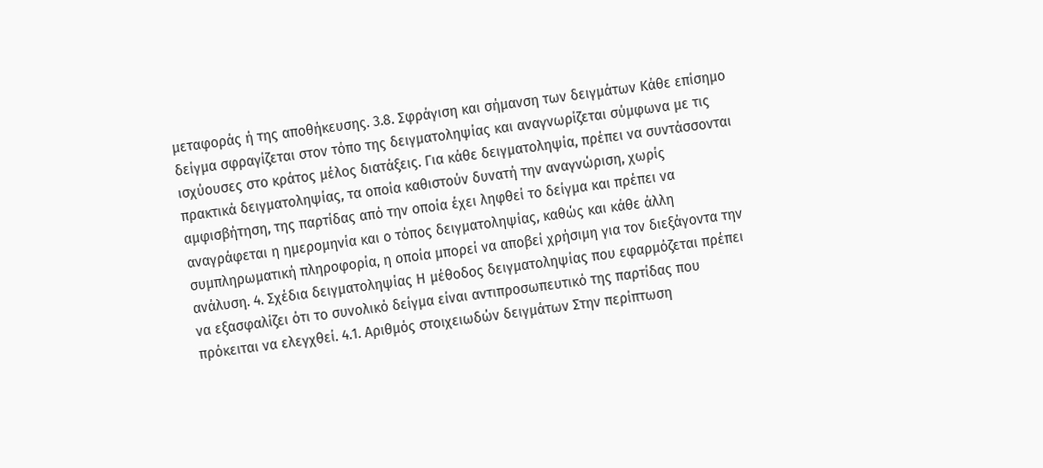μεταφοράς ή της αποθήκευσης. 3.8. Σφράγιση και σήμανση των δειγμάτων Κάθε επίσημο δείγμα σφραγίζεται στον τόπο της δειγματοληψίας και αναγνωρίζεται σύμφωνα με τις ισχύουσες στο κράτος μέλος διατάξεις. Για κάθε δειγματοληψία, πρέπει να συντάσσονται πρακτικά δειγματοληψίας, τα οποία καθιστούν δυνατή την αναγνώριση, χωρίς αμφισβήτηση, της παρτίδας από την οποία έχει ληφθεί το δείγμα και πρέπει να αναγράφεται η ημερομηνία και ο τόπος δειγματοληψίας, καθώς και κάθε άλλη συμπληρωματική πληροφορία, η οποία μπορεί να αποβεί χρήσιμη για τον διεξάγοντα την ανάλυση. 4. Σχέδια δειγματοληψίας Η μέθοδος δειγματοληψίας που εφαρμόζεται πρέπει να εξασφαλίζει ότι το συνολικό δείγμα είναι αντιπροσωπευτικό της παρτίδας που πρόκειται να ελεγχθεί. 4.1. Αριθμός στοιχειωδών δειγμάτων Στην περίπτωση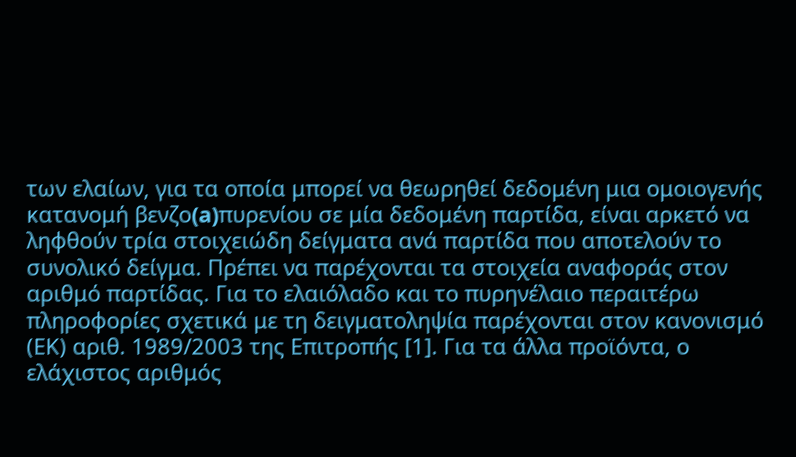των ελαίων, για τα οποία μπορεί να θεωρηθεί δεδομένη μια ομοιογενής κατανομή βενζο(a)πυρενίου σε μία δεδομένη παρτίδα, είναι αρκετό να ληφθούν τρία στοιχειώδη δείγματα ανά παρτίδα που αποτελούν το συνολικό δείγμα. Πρέπει να παρέχονται τα στοιχεία αναφοράς στον αριθμό παρτίδας. Για το ελαιόλαδο και το πυρηνέλαιο περαιτέρω πληροφορίες σχετικά με τη δειγματοληψία παρέχονται στον κανονισμό (ΕΚ) αριθ. 1989/2003 της Επιτροπής [1]. Για τα άλλα προϊόντα, ο ελάχιστος αριθμός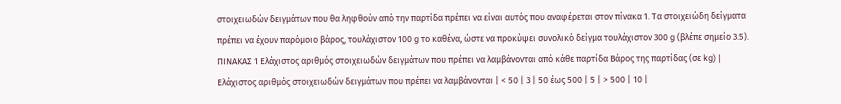στοιχειωδών δειγμάτων που θα ληφθούν από την παρτίδα πρέπει να είναι αυτός που αναφέρεται στον πίνακα 1. Τα στοιχειώδη δείγματα πρέπει να έχουν παρόμοιο βάρος, τουλάχιστον 100 g το καθένα, ώστε να προκύψει συνολικό δείγμα τουλάχιστον 300 g (βλέπε σημείο 3.5). ΠΙΝΑΚΑΣ 1 Ελάχιστος αριθμός στοιχειωδών δειγμάτων που πρέπει να λαμβάνονται από κάθε παρτίδα Βάρος της παρτίδας (σε kg) | Ελάχιστος αριθμός στοιχειωδών δειγμάτων που πρέπει να λαμβάνονται | < 50 | 3 | 50 έως 500 | 5 | > 500 | 10 |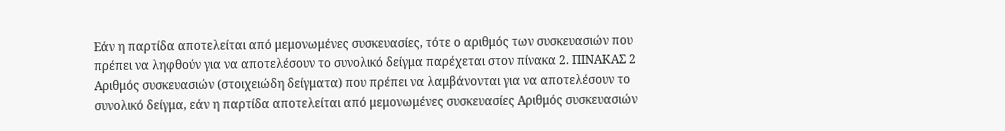Εάν η παρτίδα αποτελείται από μεμονωμένες συσκευασίες, τότε ο αριθμός των συσκευασιών που πρέπει να ληφθούν για να αποτελέσουν το συνολικό δείγμα παρέχεται στον πίνακα 2. ΠΙΝΑΚΑΣ 2 Αριθμός συσκευασιών (στοιχειώδη δείγματα) που πρέπει να λαμβάνονται για να αποτελέσουν το συνολικό δείγμα, εάν η παρτίδα αποτελείται από μεμονωμένες συσκευασίες Αριθμός συσκευασιών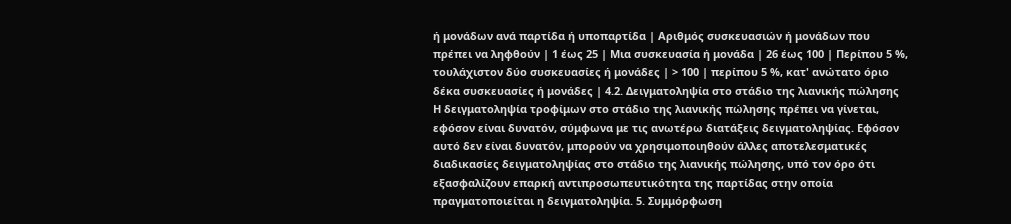ή μονάδων ανά παρτίδα ή υποπαρτίδα | Αριθμός συσκευασιών ή μονάδων που πρέπει να ληφθούν | 1 έως 25 | Μια συσκευασία ή μονάδα | 26 έως 100 | Περίπου 5 %, τουλάχιστον δύο συσκευασίες ή μονάδες | > 100 | περίπου 5 %, κατ' ανώτατο όριο δέκα συσκευασίες ή μονάδες | 4.2. Δειγματοληψία στο στάδιο της λιανικής πώλησης Η δειγματοληψία τροφίμων στο στάδιο της λιανικής πώλησης πρέπει να γίνεται, εφόσον είναι δυνατόν, σύμφωνα με τις ανωτέρω διατάξεις δειγματοληψίας. Εφόσον αυτό δεν είναι δυνατόν, μπορούν να χρησιμοποιηθούν άλλες αποτελεσματικές διαδικασίες δειγματοληψίας στο στάδιο της λιανικής πώλησης, υπό τον όρο ότι εξασφαλίζουν επαρκή αντιπροσωπευτικότητα της παρτίδας στην οποία πραγματοποιείται η δειγματοληψία. 5. Συμμόρφωση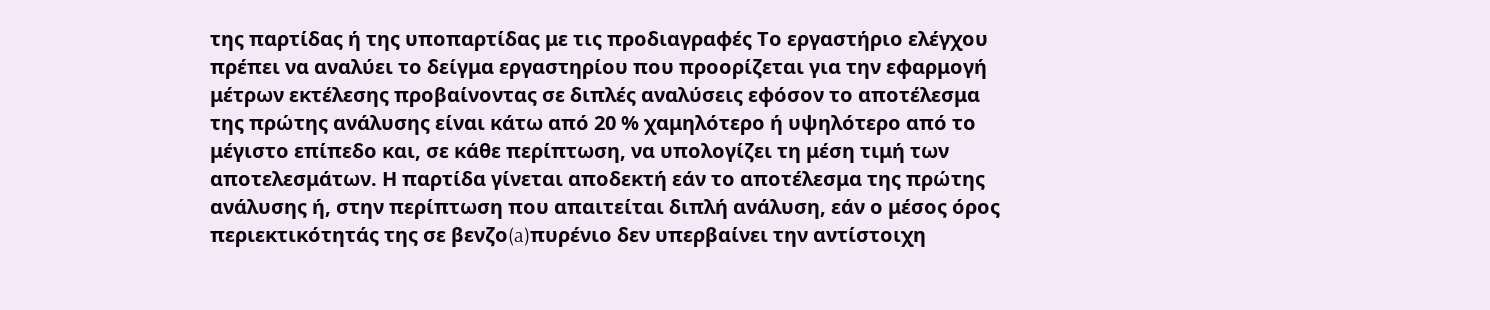της παρτίδας ή της υποπαρτίδας με τις προδιαγραφές Το εργαστήριο ελέγχου πρέπει να αναλύει το δείγμα εργαστηρίου που προορίζεται για την εφαρμογή μέτρων εκτέλεσης προβαίνοντας σε διπλές αναλύσεις εφόσον το αποτέλεσμα της πρώτης ανάλυσης είναι κάτω από 20 % χαμηλότερο ή υψηλότερο από το μέγιστο επίπεδο και, σε κάθε περίπτωση, να υπολογίζει τη μέση τιμή των αποτελεσμάτων. Η παρτίδα γίνεται αποδεκτή εάν το αποτέλεσμα της πρώτης ανάλυσης ή, στην περίπτωση που απαιτείται διπλή ανάλυση, εάν ο μέσος όρος περιεκτικότητάς της σε βενζο(a)πυρένιο δεν υπερβαίνει την αντίστοιχη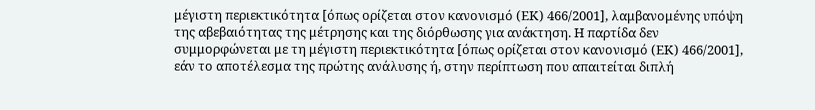μέγιστη περιεκτικότητα [όπως ορίζεται στον κανονισμό (ΕΚ) 466/2001], λαμβανομένης υπόψη της αβεβαιότητας της μέτρησης και της διόρθωσης για ανάκτηση. Η παρτίδα δεν συμμορφώνεται με τη μέγιστη περιεκτικότητα [όπως ορίζεται στον κανονισμό (ΕΚ) 466/2001], εάν το αποτέλεσμα της πρώτης ανάλυσης ή, στην περίπτωση που απαιτείται διπλή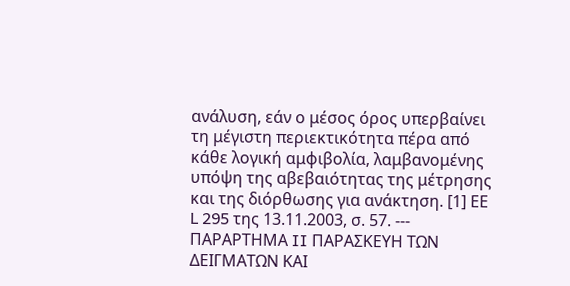ανάλυση, εάν ο μέσος όρος υπερβαίνει τη μέγιστη περιεκτικότητα πέρα από κάθε λογική αμφιβολία, λαμβανομένης υπόψη της αβεβαιότητας της μέτρησης και της διόρθωσης για ανάκτηση. [1] ΕΕ L 295 της 13.11.2003, σ. 57. --- ΠΑΡΑΡΤΗΜΑ II ΠΑΡΑΣΚΕΥΗ ΤΩΝ ΔΕΙΓΜΑΤΩΝ ΚΑΙ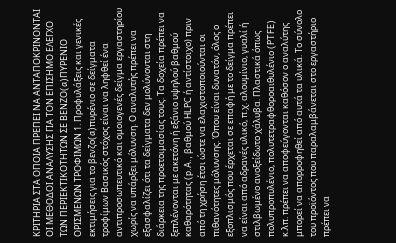ΚΡΙΤΗΡΙΑ ΣΤΑ ΟΠΟΙΑ ΠΡΕΠΕΙ ΝΑ ΑΝΤΑΠΟΚΡΙΝΟΝΤΑΙ ΟΙ ΜΕΘΟΔΟΙ ΑΝΑΛΥΣΗΣ ΓΙΑ ΤΟΝ ΕΠΙΣΗΜΟ ΕΛΕΓΧΟ ΤΩΝ ΠΕΡΙΕΚΤΙΚΟΤΗΤΩΝ ΣΕ ΒΕΝΖΟ(a)ΠΥΡΕΝΙΟ ΟΡΙΣΜΕΝΩΝ ΤΡΟΦΙΜΩΝ 1. Προφυλάξεις και γενικές εκτιμήσεις για το βενζο(a)πυρένιο σε δείγματα τροφίμων Βασικός στόχος είναι να ληφθεί ένα αντιπροσωπευτικό και ομοιογενές δείγμα εργαστηρίου χωρίς να υπάρξει μόλυνση. Ο αναλυτής πρέπει να εξασφαλίζει ότι τα δείγματα δεν μολύνονται στη διάρκεια της προετοιμασίας τους. Τα δοχεία πρέπει να ξεπλένονται με ακετόνη ή εξάνιο υψηλού βαθμού καθαρότητας (p.A., βαθμού HLPC ή αντίστοιχο) πριν από τη χρήση έτσι ώστε να ελαχιστοποιούνται οι πιθανότητες μόλυνσης. Όπου είναι δυνατόν, όλος ο εξοπλισμός που έρχεται σε επαφή με το δείγμα πρέπει να είναι από αδρανές υλικό, π.χ. αλουμίνιο, γυαλί ή στιλβωμένο ανοξείδωτο χάλυβα. Πλαστικά όπως πολυπροπυλένιο, πολυτετραφθοροαιθυλένιο (PTFE) κ.λπ. πρέπει να αποφεύγονται καθόσον ο αναλύτης μπορεί να απορροφηθεί από αυτά τα υλικά. Το σύνολο του προϊόντος που παραλαμβάνεται στο εργαστήριο πρέπει να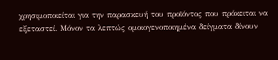χρησιμοποιείται για την παρασκευή του προϊόντος που πρόκειται να εξεταστεί. Μόνον τα λεπτώς ομοιογενοποιημένα δείγματα δίνουν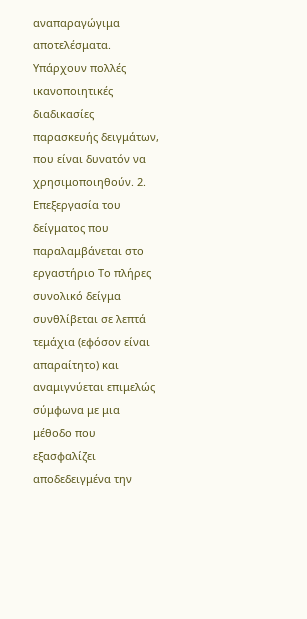αναπαραγώγιμα αποτελέσματα. Υπάρχουν πολλές ικανοποιητικές διαδικασίες παρασκευής δειγμάτων, που είναι δυνατόν να χρησιμοποιηθούν. 2. Επεξεργασία του δείγματος που παραλαμβάνεται στο εργαστήριο Το πλήρες συνολικό δείγμα συνθλίβεται σε λεπτά τεμάχια (εφόσον είναι απαραίτητο) και αναμιγνύεται επιμελώς σύμφωνα με μια μέθοδο που εξασφαλίζει αποδεδειγμένα την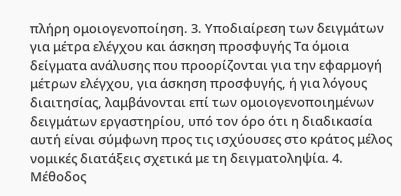πλήρη ομοιογενοποίηση. 3. Υποδιαίρεση των δειγμάτων για μέτρα ελέγχου και άσκηση προσφυγής Τα όμοια δείγματα ανάλυσης που προορίζονται για την εφαρμογή μέτρων ελέγχου, για άσκηση προσφυγής, ή για λόγους διαιτησίας, λαμβάνονται επί των ομοιογενοποιημένων δειγμάτων εργαστηρίου, υπό τον όρο ότι η διαδικασία αυτή είναι σύμφωνη προς τις ισχύουσες στο κράτος μέλος νομικές διατάξεις σχετικά με τη δειγματοληψία. 4. Μέθοδος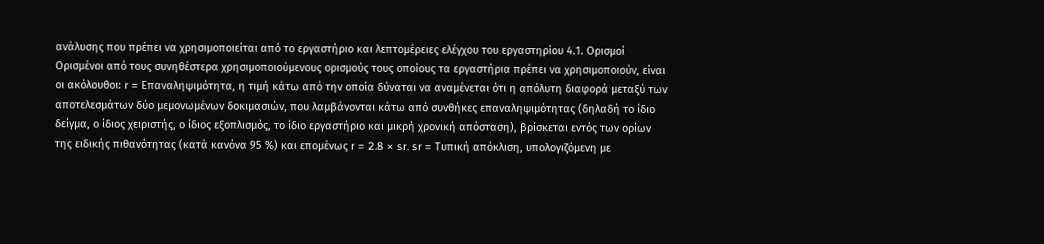ανάλυσης που πρέπει να χρησιμοποιείται από το εργαστήριο και λεπτομέρειες ελέγχου του εργαστηρίου 4.1. Ορισμοί Ορισμένοι από τους συνηθέστερα χρησιμοποιούμενους ορισμούς τους οποίους τα εργαστήρια πρέπει να χρησιμοποιούν, είναι οι ακόλουθοι: r = Επαναληψιμότητα, η τιμή κάτω από την οποία δύναται να αναμένεται ότι η απόλυτη διαφορά μεταξύ των αποτελεσμάτων δύο μεμονωμένων δοκιμασιών, που λαμβάνονται κάτω από συνθήκες επαναληψιμότητας (δηλαδή το ίδιο δείγμα, ο ίδιος χειριστής, ο ίδιος εξοπλισμός, το ίδιο εργαστήριο και μικρή χρονική απόσταση), βρίσκεται εντός των ορίων της ειδικής πιθανότητας (κατά κανόνα 95 %) και επομένως r = 2.8 × sr. sr = Τυπική απόκλιση, υπολογιζόμενη με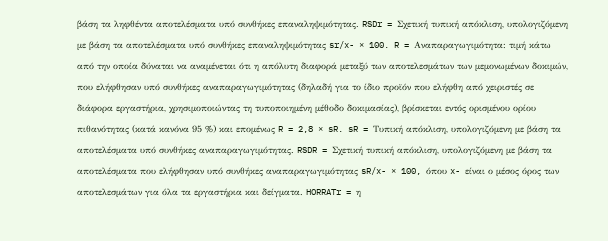βάση τα ληφθέντα αποτελέσματα υπό συνθήκες επαναληψιμότητας. RSDr = Σχετική τυπική απόκλιση, υπολογιζόμενη με βάση τα αποτελέσματα υπό συνθήκες επαναληψιμότητας sr/x- × 100. R = Αναπαραγωγιμότητα: τιμή κάτω από την οποία δύναται να αναμένεται ότι η απόλυτη διαφορά μεταξύ των αποτελεσμάτων των μεμονωμένων δοκιμών, που ελήφθησαν υπό συνθήκες αναπαραγωγιμότητας (δηλαδή για το ίδιο προϊόν που ελήφθη από χειριστές σε διάφορα εργαστήρια, χρησιμοποιώντας τη τυποποιημένη μέθοδο δοκιμασίας), βρίσκεται εντός ορισμένου ορίου πιθανότητας (κατά κανόνα 95 %) και επομένως R = 2,8 × sR. sR = Τυπική απόκλιση, υπολογιζόμενη με βάση τα αποτελέσματα υπό συνθήκες αναπαραγωγιμότητας. RSDR = Σχετική τυπική απόκλιση, υπολογιζόμενη με βάση τα αποτελέσματα που ελήφθησαν υπό συνθήκες αναπαραγωγιμότητας sR/x- × 100, όπου x- είναι ο μέσος όρος των αποτελεσμάτων για όλα τα εργαστήρια και δείγματα. HORRATr = η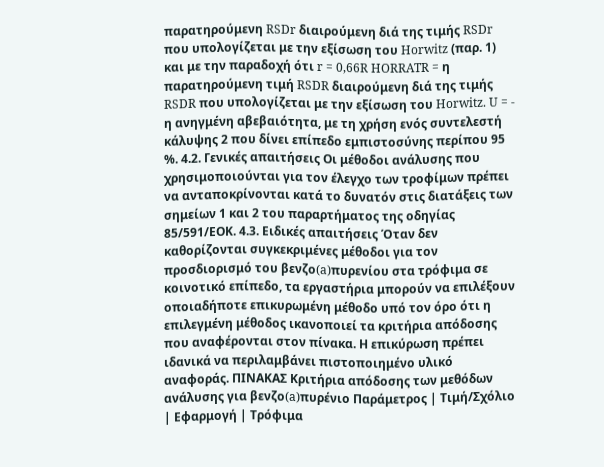παρατηρούμενη RSDr διαιρούμενη διά της τιμής RSDr που υπολογίζεται με την εξίσωση του Horwitz (παρ. 1) και με την παραδοχή ότι r = 0,66R HORRATR = η παρατηρούμενη τιμή RSDR διαιρούμενη διά της τιμής RSDR που υπολογίζεται με την εξίσωση του Horwitz. U = - η ανηγμένη αβεβαιότητα, με τη χρήση ενός συντελεστή κάλυψης 2 που δίνει επίπεδο εμπιστοσύνης περίπου 95 %. 4.2. Γενικές απαιτήσεις Οι μέθοδοι ανάλυσης που χρησιμοποιούνται για τον έλεγχο των τροφίμων πρέπει να ανταποκρίνονται κατά το δυνατόν στις διατάξεις των σημείων 1 και 2 του παραρτήματος της οδηγίας 85/591/ΕΟΚ. 4.3. Ειδικές απαιτήσεις Όταν δεν καθορίζονται συγκεκριμένες μέθοδοι για τον προσδιορισμό του βενζο(a)πυρενίου στα τρόφιμα σε κοινοτικό επίπεδο, τα εργαστήρια μπορούν να επιλέξουν οποιαδήποτε επικυρωμένη μέθοδο υπό τον όρο ότι η επιλεγμένη μέθοδος ικανοποιεί τα κριτήρια απόδοσης που αναφέρονται στον πίνακα. Η επικύρωση πρέπει ιδανικά να περιλαμβάνει πιστοποιημένο υλικό αναφοράς. ΠΙΝΑΚΑΣ Κριτήρια απόδοσης των μεθόδων ανάλυσης για βενζο(a)πυρένιο Παράμετρος | Τιμή/Σχόλιο | Εφαρμογή | Τρόφιμα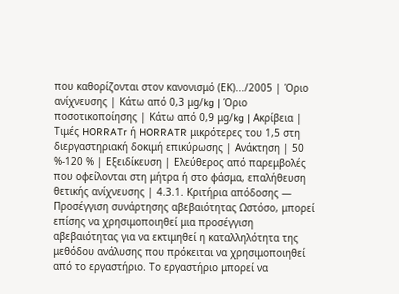που καθορίζονται στον κανονισμό (ΕΚ).../2005 | Όριο ανίχνευσης | Κάτω από 0,3 μg/kg | Όριο ποσοτικοποίησης | Κάτω από 0,9 μg/kg | Ακρίβεια | Τιμές HORRATr ή HORRATR μικρότερες του 1,5 στη διεργαστηριακή δοκιμή επικύρωσης | Ανάκτηση | 50 %-120 % | Εξειδίκευση | Ελεύθερος από παρεμβολές που οφείλονται στη μήτρα ή στο φάσμα, επαλήθευση θετικής ανίχνευσης | 4.3.1. Κριτήρια απόδοσης — Προσέγγιση συνάρτησης αβεβαιότητας Ωστόσο, μπορεί επίσης να χρησιμοποιηθεί μια προσέγγιση αβεβαιότητας για να εκτιμηθεί η καταλληλότητα της μεθόδου ανάλυσης που πρόκειται να χρησιμοποιηθεί από το εργαστήριο. Το εργαστήριο μπορεί να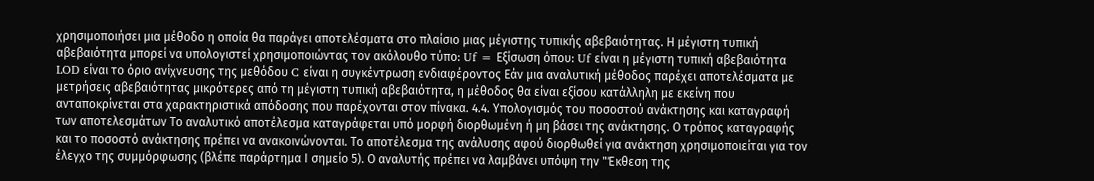χρησιμοποιήσει μια μέθοδο η οποία θα παράγει αποτελέσματα στο πλαίσιο μιας μέγιστης τυπικής αβεβαιότητας. Η μέγιστη τυπική αβεβαιότητα μπορεί να υπολογιστεί χρησιμοποιώντας τον ακόλουθο τύπο: Uf = Εξίσωση όπου: Uf είναι η μέγιστη τυπική αβεβαιότητα LOD είναι το όριο ανίχνευσης της μεθόδου C είναι η συγκέντρωση ενδιαφέροντος Εάν μια αναλυτική μέθοδος παρέχει αποτελέσματα με μετρήσεις αβεβαιότητας μικρότερες από τη μέγιστη τυπική αβεβαιότητα, η μέθοδος θα είναι εξίσου κατάλληλη με εκείνη που ανταποκρίνεται στα χαρακτηριστικά απόδοσης που παρέχονται στον πίνακα. 4.4. Υπολογισμός του ποσοστού ανάκτησης και καταγραφή των αποτελεσμάτων Το αναλυτικό αποτέλεσμα καταγράφεται υπό μορφή διορθωμένη ή μη βάσει της ανάκτησης. Ο τρόπος καταγραφής και το ποσοστό ανάκτησης πρέπει να ανακοινώνονται. Το αποτέλεσμα της ανάλυσης αφού διορθωθεί για ανάκτηση χρησιμοποιείται για τον έλεγχο της συμμόρφωσης (βλέπε παράρτημα Ι σημείο 5). Ο αναλυτής πρέπει να λαμβάνει υπόψη την "Έκθεση της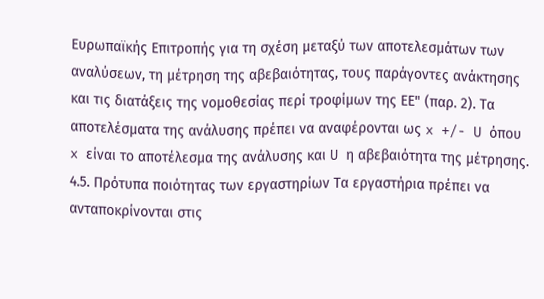Ευρωπαϊκής Επιτροπής για τη σχέση μεταξύ των αποτελεσμάτων των αναλύσεων, τη μέτρηση της αβεβαιότητας, τους παράγοντες ανάκτησης και τις διατάξεις της νομοθεσίας περί τροφίμων της ΕΕ" (παρ. 2). Τα αποτελέσματα της ανάλυσης πρέπει να αναφέρονται ως x +/- U όπου x είναι το αποτέλεσμα της ανάλυσης και U η αβεβαιότητα της μέτρησης. 4.5. Πρότυπα ποιότητας των εργαστηρίων Τα εργαστήρια πρέπει να ανταποκρίνονται στις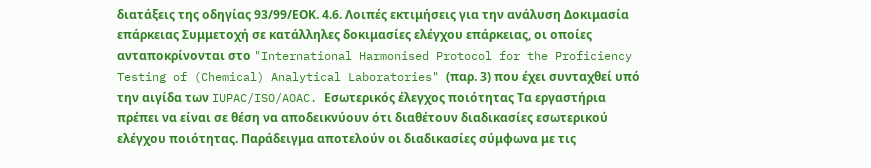διατάξεις της οδηγίας 93/99/ΕΟΚ. 4.6. Λοιπές εκτιμήσεις για την ανάλυση Δοκιμασία επάρκειας Συμμετοχή σε κατάλληλες δοκιμασίες ελέγχου επάρκειας, οι οποίες ανταποκρίνονται στο "International Harmonised Protocol for the Proficiency Testing of (Chemical) Analytical Laboratories" (παρ. 3) που έχει συνταχθεί υπό την αιγίδα των IUPAC/ISO/AOAC. Εσωτερικός έλεγχος ποιότητας Τα εργαστήρια πρέπει να είναι σε θέση να αποδεικνύουν ότι διαθέτουν διαδικασίες εσωτερικού ελέγχου ποιότητας. Παράδειγμα αποτελούν οι διαδικασίες σύμφωνα με τις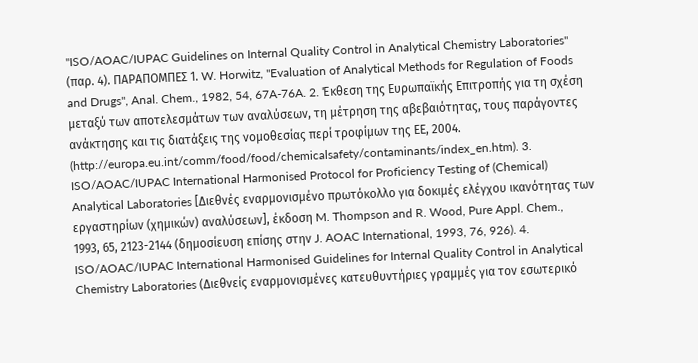"ISO/AOAC/IUPAC Guidelines on Internal Quality Control in Analytical Chemistry Laboratories" (παρ. 4). ΠΑΡΑΠΟΜΠΕΣ 1. W. Horwitz, "Evaluation of Analytical Methods for Regulation of Foods and Drugs", Anal. Chem., 1982, 54, 67A-76A. 2. Έκθεση της Ευρωπαϊκής Επιτροπής για τη σχέση μεταξύ των αποτελεσμάτων των αναλύσεων, τη μέτρηση της αβεβαιότητας, τους παράγοντες ανάκτησης και τις διατάξεις της νομοθεσίας περί τροφίμων της ΕΕ, 2004. (http://europa.eu.int/comm/food/food/chemicalsafety/contaminants/index_en.htm). 3. ISO/AOAC/IUPAC International Harmonised Protocol for Proficiency Testing of (Chemical) Analytical Laboratories [Διεθνές εναρμονισμένο πρωτόκολλο για δοκιμές ελέγχου ικανότητας των εργαστηρίων (χημικών) αναλύσεων], έκδοση M. Thompson and R. Wood, Pure Appl. Chem., 1993, 65, 2123-2144 (δημοσίευση επίσης στην J. AOAC International, 1993, 76, 926). 4. ISO/AOAC/IUPAC International Harmonised Guidelines for Internal Quality Control in Analytical Chemistry Laboratories (Διεθνείς εναρμονισμένες κατευθυντήριες γραμμές για τον εσωτερικό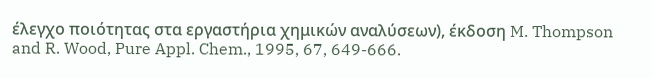έλεγχο ποιότητας στα εργαστήρια χημικών αναλύσεων), έκδοση M. Thompson and R. Wood, Pure Appl. Chem., 1995, 67, 649-666.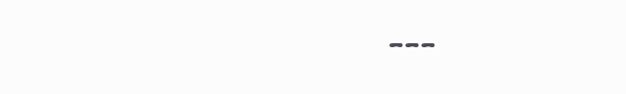---